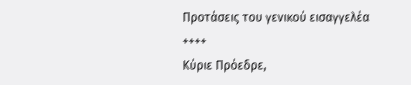Προτάσεις του γενικού εισαγγελέα
++++
Κύριε Πρόεδρε,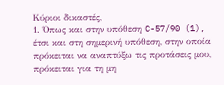Κύριοι δικαστές,
1. Όπως και στην υπόθεση C-57/90 (1), έτσι και στη σημερινή υπόθεση, στην οποία πρόκειται να αναπτύξω τις προτάσεις μου, πρόκειται για τη μη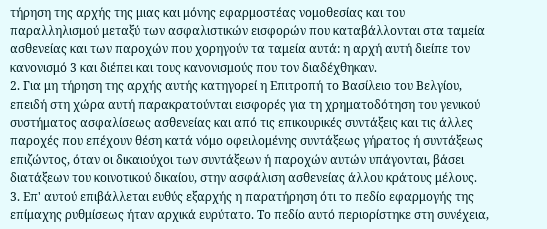τήρηση της αρχής της μιας και μόνης εφαρμοστέας νομοθεσίας και του παραλληλισμού μεταξύ των ασφαλιστικών εισφορών που καταβάλλονται στα ταμεία ασθενείας και των παροχών που χορηγούν τα ταμεία αυτά: η αρχή αυτή διείπε τον κανονισμό 3 και διέπει και τους κανονισμούς που τον διαδέχθηκαν.
2. Για μη τήρηση της αρχής αυτής κατηγορεί η Επιτροπή το Βασίλειο του Βελγίου, επειδή στη χώρα αυτή παρακρατούνται εισφορές για τη χρηματοδότηση του γενικού συστήματος ασφαλίσεως ασθενείας και από τις επικουρικές συντάξεις και τις άλλες παροχές που επέχουν θέση κατά νόμο οφειλομένης συντάξεως γήρατος ή συντάξεως επιζώντος, όταν οι δικαιούχοι των συντάξεων ή παροχών αυτών υπάγονται, βάσει διατάξεων του κοινοτικού δικαίου, στην ασφάλιση ασθενείας άλλου κράτους μέλους.
3. Επ' αυτού επιβάλλεται ευθύς εξαρχής η παρατήρηση ότι το πεδίο εφαρμογής της επίμαχης ρυθμίσεως ήταν αρχικά ευρύτατο. Το πεδίο αυτό περιορίστηκε στη συνέχεια,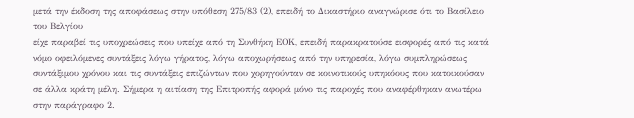μετά την έκδοση της αποφάσεως στην υπόθεση 275/83 (2), επειδή το Δικαστήριο αναγνώρισε ότι το Βασίλειο του Βελγίου
είχε παραβεί τις υποχρεώσεις που υπείχε από τη Συνθήκη ΕΟΚ, επειδή παρακρατούσε εισφορές από τις κατά νόμο οφειλόμενες συντάξεις λόγω γήρατος, λόγω αποχωρήσεως από την υπηρεσία, λόγω συμπληρώσεως συντάξιμου χρόνου και τις συντάξεις επιζώντων που χορηγούνταν σε κοινοτικούς υπηκόους που κατοικούσαν σε άλλα κράτη μέλη. Σήμερα η αιτίαση της Επιτροπής αφορά μόνο τις παροχές που αναφέρθηκαν ανωτέρω στην παράγραφο 2.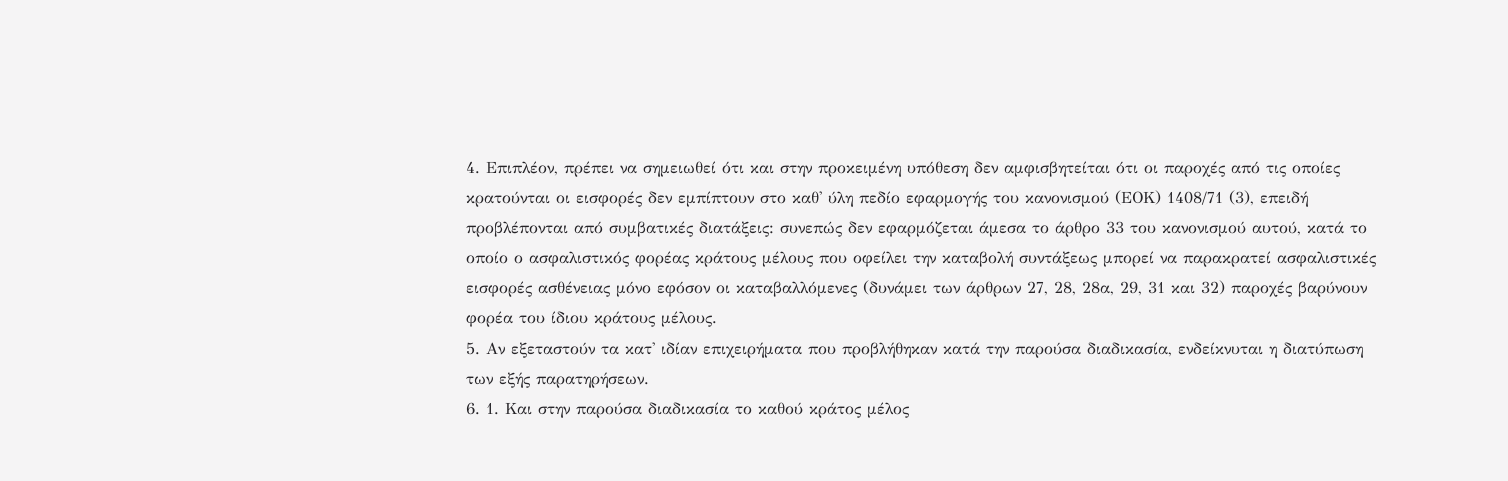4. Επιπλέον, πρέπει να σημειωθεί ότι και στην προκειμένη υπόθεση δεν αμφισβητείται ότι οι παροχές από τις οποίες κρατούνται οι εισφορές δεν εμπίπτουν στο καθ' ύλη πεδίο εφαρμογής του κανονισμού (ΕΟΚ) 1408/71 (3), επειδή προβλέπονται από συμβατικές διατάξεις: συνεπώς δεν εφαρμόζεται άμεσα το άρθρο 33 του κανονισμού αυτού, κατά το οποίο ο ασφαλιστικός φορέας κράτους μέλους που οφείλει την καταβολή συντάξεως μπορεί να παρακρατεί ασφαλιστικές εισφορές ασθένειας μόνο εφόσον οι καταβαλλόμενες (δυνάμει των άρθρων 27, 28, 28α, 29, 31 και 32) παροχές βαρύνουν φορέα του ίδιου κράτους μέλους.
5. Αν εξεταστούν τα κατ' ιδίαν επιχειρήματα που προβλήθηκαν κατά την παρούσα διαδικασία, ενδείκνυται η διατύπωση των εξής παρατηρήσεων.
6. 1. Και στην παρούσα διαδικασία το καθού κράτος μέλος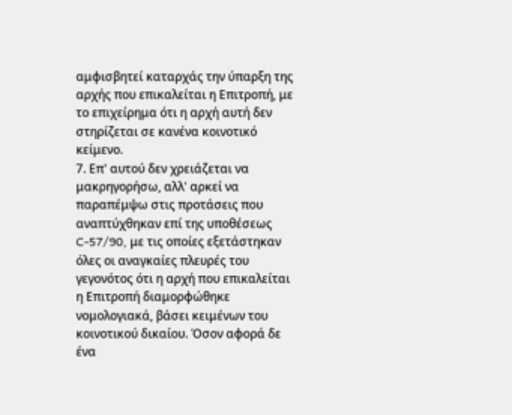αμφισβητεί καταρχάς την ύπαρξη της αρχής που επικαλείται η Επιτροπή, με το επιχείρημα ότι η αρχή αυτή δεν στηρίζεται σε κανένα κοινοτικό κείμενο.
7. Επ' αυτού δεν χρειάζεται να μακρηγορήσω, αλλ' αρκεί να παραπέμψω στις προτάσεις που αναπτύχθηκαν επί της υποθέσεως C-57/90, με τις οποίες εξετάστηκαν όλες οι αναγκαίες πλευρές του γεγονότος ότι η αρχή που επικαλείται η Επιτροπή διαμορφώθηκε νομολογιακά, βάσει κειμένων του κοινοτικού δικαίου. Όσον αφορά δε ένα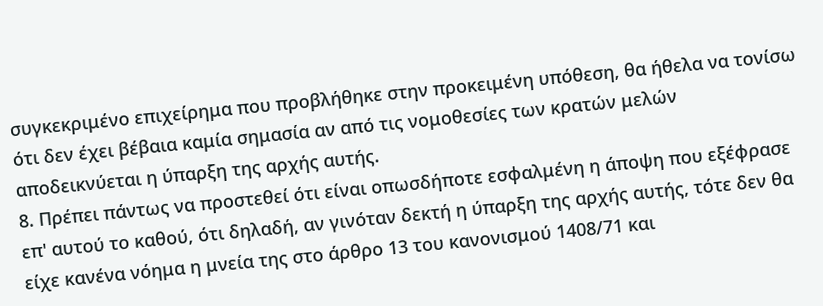συγκεκριμένο επιχείρημα που προβλήθηκε στην προκειμένη υπόθεση, θα ήθελα να τονίσω ότι δεν έχει βέβαια καμία σημασία αν από τις νομοθεσίες των κρατών μελών αποδεικνύεται η ύπαρξη της αρχής αυτής.
8. Πρέπει πάντως να προστεθεί ότι είναι οπωσδήποτε εσφαλμένη η άποψη που εξέφρασε επ' αυτού το καθού, ότι δηλαδή, αν γινόταν δεκτή η ύπαρξη της αρχής αυτής, τότε δεν θα είχε κανένα νόημα η μνεία της στο άρθρο 13 του κανονισμού 1408/71 και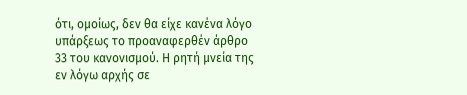ότι, ομοίως, δεν θα είχε κανένα λόγο υπάρξεως το προαναφερθέν άρθρο 33 του κανονισμού. Η ρητή μνεία της εν λόγω αρχής σε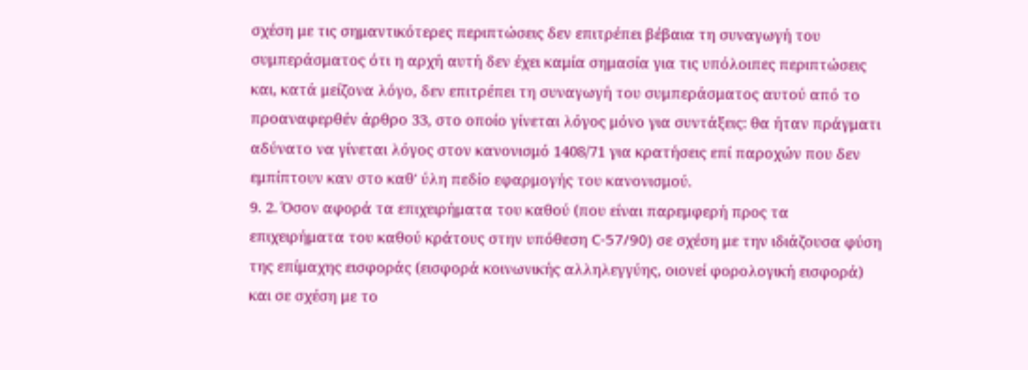σχέση με τις σημαντικότερες περιπτώσεις δεν επιτρέπει βέβαια τη συναγωγή του συμπεράσματος ότι η αρχή αυτή δεν έχει καμία σημασία για τις υπόλοιπες περιπτώσεις και, κατά μείζονα λόγο, δεν επιτρέπει τη συναγωγή του συμπεράσματος αυτού από το προαναφερθέν άρθρο 33, στο οποίο γίνεται λόγος μόνο για συντάξεις: θα ήταν πράγματι αδύνατο να γίνεται λόγος στον κανονισμό 1408/71 για κρατήσεις επί παροχών που δεν εμπίπτουν καν στο καθ' ύλη πεδίο εφαρμογής του κανονισμού.
9. 2. Όσον αφορά τα επιχειρήματα του καθού (που είναι παρεμφερή προς τα επιχειρήματα του καθού κράτους στην υπόθεση C-57/90) σε σχέση με την ιδιάζουσα φύση της επίμαχης εισφοράς (εισφορά κοινωνικής αλληλεγγύης, οιονεί φορολογική εισφορά) και σε σχέση με το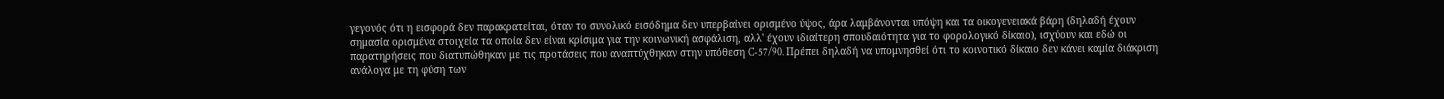γεγονός ότι η εισφορά δεν παρακρατείται, όταν το συνολικό εισόδημα δεν υπερβαίνει ορισμένο ύψος, άρα λαμβάνονται υπόψη και τα οικογενειακά βάρη (δηλαδή έχουν σημασία ορισμένα στοιχεία τα οποία δεν είναι κρίσιμα για την κοινωνική ασφάλιση, αλλ' έχουν ιδιαίτερη σπουδαιότητα για το φορολογικό δίκαιο), ισχύουν και εδώ οι παρατηρήσεις που διατυπώθηκαν με τις προτάσεις που αναπτύχθηκαν στην υπόθεση C-57/90. Πρέπει δηλαδή να υπομνησθεί ότι το κοινοτικό δίκαιο δεν κάνει καμία διάκριση ανάλογα με τη φύση των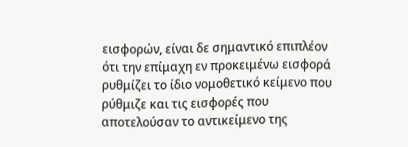εισφορών, είναι δε σημαντικό επιπλέον ότι την επίμαχη εν προκειμένω εισφορά ρυθμίζει το ίδιο νομοθετικό κείμενο που ρύθμιζε και τις εισφορές που αποτελούσαν το αντικείμενο της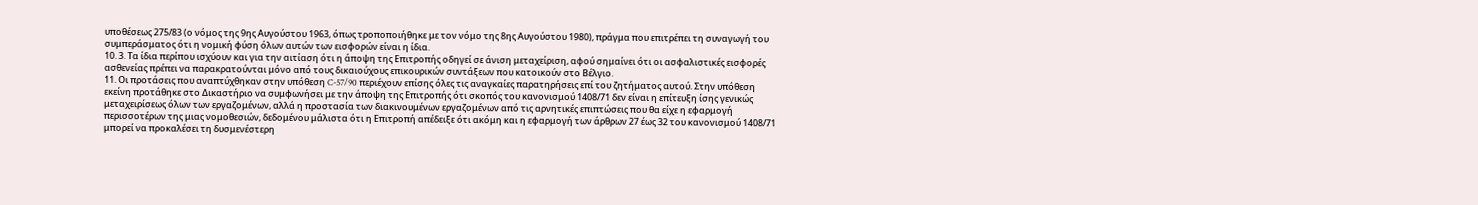υποθέσεως 275/83 (ο νόμος της 9ης Αυγούστου 1963, όπως τροποποιήθηκε με τον νόμο της 8ης Αυγούστου 1980), πράγμα που επιτρέπει τη συναγωγή του συμπεράσματος ότι η νομική φύση όλων αυτών των εισφορών είναι η ίδια.
10. 3. Τα ίδια περίπου ισχύουν και για την αιτίαση ότι η άποψη της Επιτροπής οδηγεί σε άνιση μεταχείριση, αφού σημαίνει ότι οι ασφαλιστικές εισφορές ασθενείας πρέπει να παρακρατούνται μόνο από τους δικαιούχους επικουρικών συντάξεων που κατοικούν στο Βέλγιο.
11. Οι προτάσεις που αναπτύχθηκαν στην υπόθεση C-57/90 περιέχουν επίσης όλες τις αναγκαίες παρατηρήσεις επί του ζητήματος αυτού. Στην υπόθεση εκείνη προτάθηκε στο Δικαστήριο να συμφωνήσει με την άποψη της Επιτροπής ότι σκοπός του κανονισμού 1408/71 δεν είναι η επίτευξη ίσης γενικώς μεταχειρίσεως όλων των εργαζομένων, αλλά η προστασία των διακινουμένων εργαζομένων από τις αρνητικές επιπτώσεις που θα είχε η εφαρμογή περισσοτέρων της μιας νομοθεσιών, δεδομένου μάλιστα ότι η Επιτροπή απέδειξε ότι ακόμη και η εφαρμογή των άρθρων 27 έως 32 του κανονισμού 1408/71 μπορεί να προκαλέσει τη δυσμενέστερη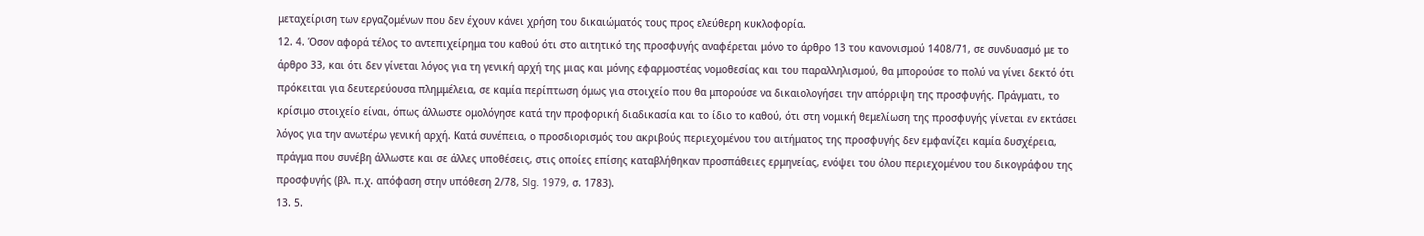μεταχείριση των εργαζομένων που δεν έχουν κάνει χρήση του δικαιώματός τους προς ελεύθερη κυκλοφορία.
12. 4. Όσον αφορά τέλος το αντεπιχείρημα του καθού ότι στο αιτητικό της προσφυγής αναφέρεται μόνο το άρθρο 13 του κανονισμού 1408/71, σε συνδυασμό με το άρθρο 33, και ότι δεν γίνεται λόγος για τη γενική αρχή της μιας και μόνης εφαρμοστέας νομοθεσίας και του παραλληλισμού, θα μπορούσε το πολύ να γίνει δεκτό ότι πρόκειται για δευτερεύουσα πλημμέλεια, σε καμία περίπτωση όμως για στοιχείο που θα μπορούσε να δικαιολογήσει την απόρριψη της προσφυγής. Πράγματι, το κρίσιμο στοιχείο είναι, όπως άλλωστε ομολόγησε κατά την προφορική διαδικασία και το ίδιο το καθού, ότι στη νομική θεμελίωση της προσφυγής γίνεται εν εκτάσει λόγος για την ανωτέρω γενική αρχή. Κατά συνέπεια, ο προσδιορισμός του ακριβούς περιεχομένου του αιτήματος της προσφυγής δεν εμφανίζει καμία δυσχέρεια, πράγμα που συνέβη άλλωστε και σε άλλες υποθέσεις, στις οποίες επίσης καταβλήθηκαν προσπάθειες ερμηνείας, ενόψει του όλου περιεχομένου του δικογράφου της προσφυγής (βλ. π.χ. απόφαση στην υπόθεση 2/78, Slg. 1979, σ. 1783).
13. 5.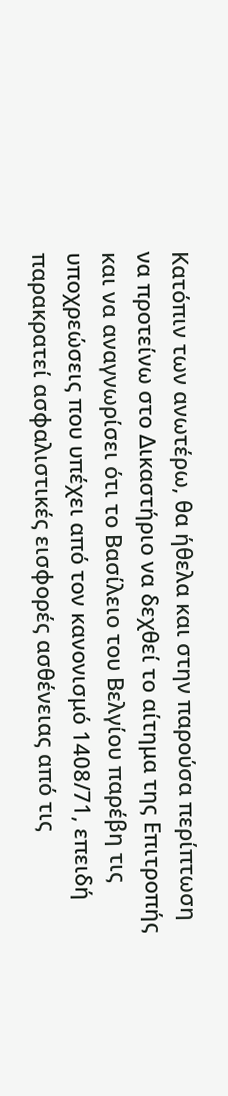Κατόπιν των ανωτέρω, θα ήθελα και στην παρούσα περίπτωση να προτείνω στο Δικαστήριο να δεχθεί το αίτημα της Επιτροπής και να αναγνωρίσει ότι το Βασίλειο του Βελγίου παρέβη τις υποχρεώσεις που υπέχει από τον κανονισμό 1408/71, επειδή παρακρατεί ασφαλιστικές εισφορές ασθένειας από τις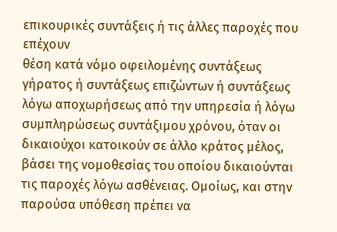επικουρικές συντάξεις ή τις άλλες παροχές που επέχουν
θέση κατά νόμο οφειλομένης συντάξεως γήρατος ή συντάξεως επιζώντων ή συντάξεως λόγω αποχωρήσεως από την υπηρεσία ή λόγω συμπληρώσεως συντάξιμου χρόνου, όταν οι δικαιούχοι κατοικούν σε άλλο κράτος μέλος, βάσει της νομοθεσίας του οποίου δικαιούνται τις παροχές λόγω ασθένειας. Ομοίως, και στην παρούσα υπόθεση πρέπει να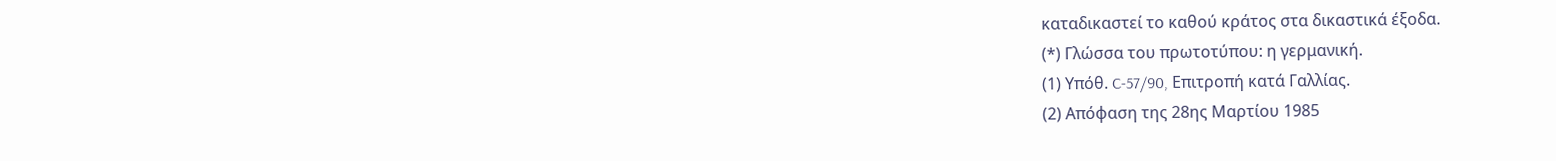καταδικαστεί το καθού κράτος στα δικαστικά έξοδα.
(*) Γλώσσα του πρωτοτύπου: η γερμανική.
(1) Υπόθ. C-57/90, Επιτροπή κατά Γαλλίας.
(2) Απόφαση της 28ης Μαρτίου 1985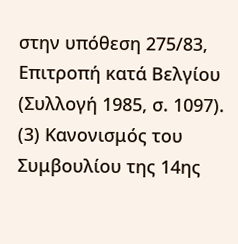στην υπόθεση 275/83, Επιτροπή κατά Βελγίου (Συλλογή 1985, σ. 1097).
(3) Κανονισμός του Συμβουλίου της 14ης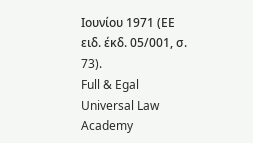Ιουνίου 1971 (ΕΕ ειδ. έκδ. 05/001, σ. 73).
Full & Egal Universal Law Academy